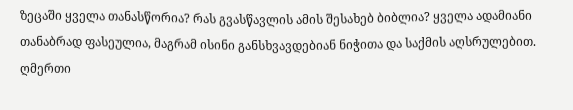ზეცაში ყველა თანასწორია? რას გვასწავლის ამის შესახებ ბიბლია? ყველა ადამიანი თანაბრად ფასეულია, მაგრამ ისინი განსხვავდებიან ნიჭითა და საქმის აღსრულებით. ღმერთი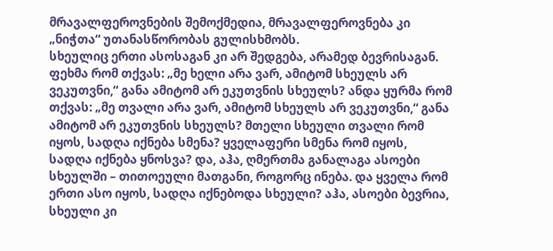მრავალფეროვნების შემოქმედია, მრავალფეროვნება კი „ნიჭთა“ უთანასწორობას გულისხმობს.
სხეულიც ერთი ასოსაგან კი არ შედგება, არამედ ბევრისაგან. ფეხმა რომ თქვას: „მე ხელი არა ვარ, ამიტომ სხეულს არ ვეკუთვნი,“ განა ამიტომ არ ეკუთვნის სხეულს? ანდა ყურმა რომ თქვას: „მე თვალი არა ვარ, ამიტომ სხეულს არ ვეკუთვნი,“ განა ამიტომ არ ეკუთვნის სხეულს? მთელი სხეული თვალი რომ იყოს, სადღა იქნება სმენა? ყველაფერი სმენა რომ იყოს, სადღა იქნება ყნოსვა? და, აჰა, ღმერთმა განალაგა ასოები სხეულში – თითოეული მათგანი, როგორც ინება. და ყველა რომ ერთი ასო იყოს, სადღა იქნებოდა სხეული? აჰა, ასოები ბევრია, სხეული კი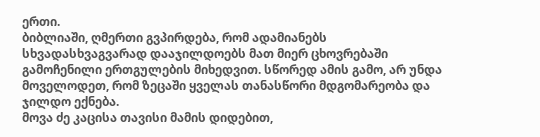ერთი.
ბიბლიაში, ღმერთი გვპირდება, რომ ადამიანებს სხვადასხვაგვარად დააჯილდოებს მათ მიერ ცხოვრებაში გამოჩენილი ერთგულების მიხედვით. სწორედ ამის გამო, არ უნდა მოველოდეთ, რომ ზეცაში ყველას თანასწორი მდგომარეობა და ჯილდო ექნება.
მოვა ძე კაცისა თავისი მამის დიდებით,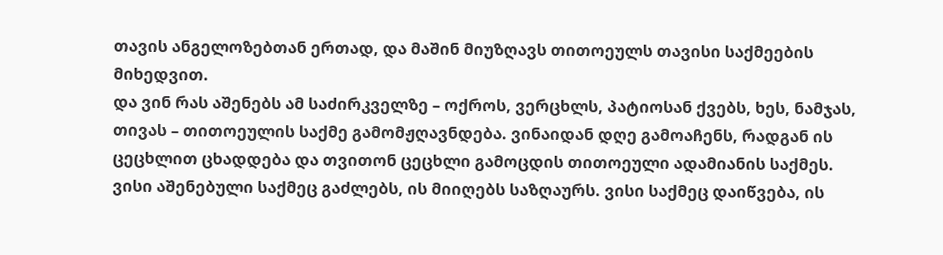თავის ანგელოზებთან ერთად, და მაშინ მიუზღავს თითოეულს თავისი საქმეების მიხედვით.
და ვინ რას აშენებს ამ საძირკველზე – ოქროს, ვერცხლს, პატიოსან ქვებს, ხეს, ნამჯას, თივას – თითოეულის საქმე გამომჟღავნდება. ვინაიდან დღე გამოაჩენს, რადგან ის ცეცხლით ცხადდება და თვითონ ცეცხლი გამოცდის თითოეული ადამიანის საქმეს. ვისი აშენებული საქმეც გაძლებს, ის მიიღებს საზღაურს. ვისი საქმეც დაიწვება, ის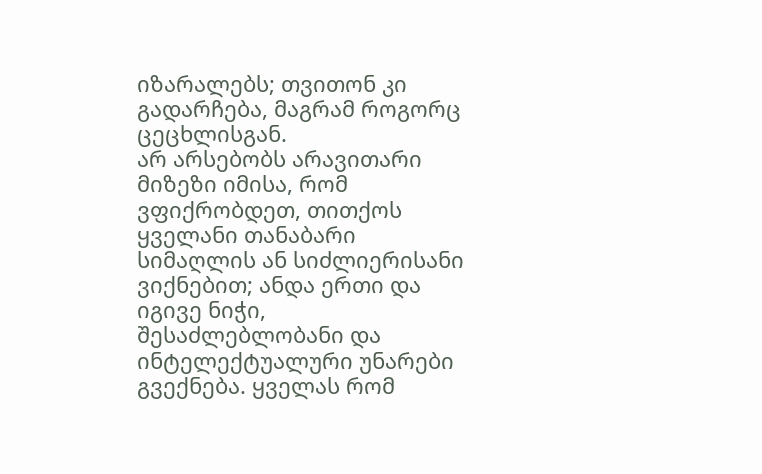იზარალებს; თვითონ კი გადარჩება, მაგრამ როგორც ცეცხლისგან.
არ არსებობს არავითარი მიზეზი იმისა, რომ ვფიქრობდეთ, თითქოს ყველანი თანაბარი სიმაღლის ან სიძლიერისანი ვიქნებით; ანდა ერთი და იგივე ნიჭი, შესაძლებლობანი და ინტელექტუალური უნარები გვექნება. ყველას რომ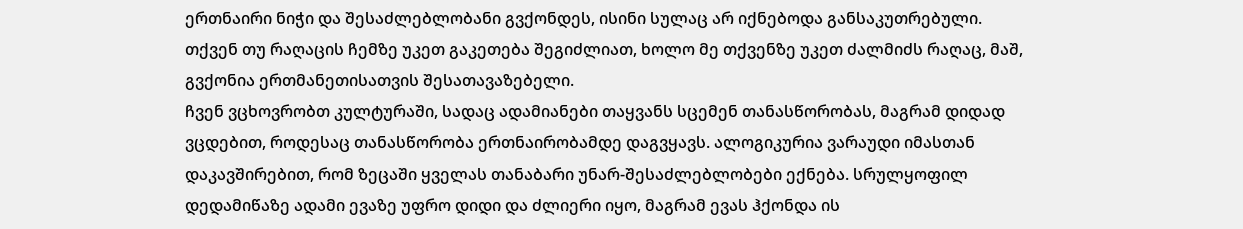ერთნაირი ნიჭი და შესაძლებლობანი გვქონდეს, ისინი სულაც არ იქნებოდა განსაკუთრებული. თქვენ თუ რაღაცის ჩემზე უკეთ გაკეთება შეგიძლიათ, ხოლო მე თქვენზე უკეთ ძალმიძს რაღაც, მაშ, გვქონია ერთმანეთისათვის შესათავაზებელი.
ჩვენ ვცხოვრობთ კულტურაში, სადაც ადამიანები თაყვანს სცემენ თანასწორობას, მაგრამ დიდად ვცდებით, როდესაც თანასწორობა ერთნაირობამდე დაგვყავს. ალოგიკურია ვარაუდი იმასთან დაკავშირებით, რომ ზეცაში ყველას თანაბარი უნარ-შესაძლებლობები ექნება. სრულყოფილ დედამიწაზე ადამი ევაზე უფრო დიდი და ძლიერი იყო, მაგრამ ევას ჰქონდა ის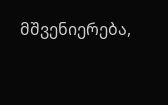მშვენიერება,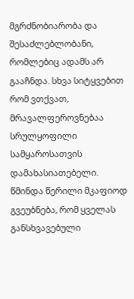მგრძნობიარობა და შესაძლებლობანი, რომლებიც ადამს არ გააჩნდა. სხვა სიტყვებით რომ ვთქვათ, მრავალფეროვნებაა სრულყოფილი სამყაროსათვის დამახასიათებელი.
წმინდა წერილი მკაფიოდ გვეუბნება, რომ ყველას განსხვავებული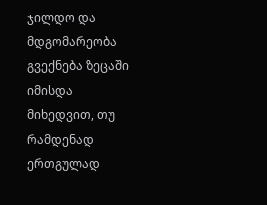ჯილდო და მდგომარეობა გვექნება ზეცაში იმისდა მიხედვით, თუ რამდენად ერთგულად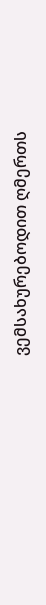ვემსახურებოდით ღმერთს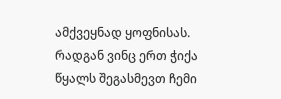ამქვეყნად ყოფნისას.
რადგან ვინც ერთ ჭიქა წყალს შეგასმევთ ჩემი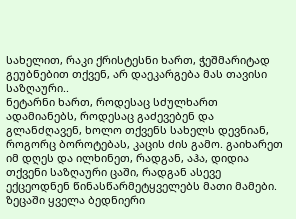სახელით, რაკი ქრისტესნი ხართ, ჭეშმარიტად გეუბნებით თქვენ, არ დაეკარგება მას თავისი საზღაური..
ნეტარნი ხართ, როდესაც სძულხართ ადამიანებს, როდესაც გაძევებენ და გლანძღავენ, ხოლო თქვენს სახელს დევნიან, როგორც ბოროტებას, კაცის ძის გამო. გაიხარეთ იმ დღეს და ილხინეთ, რადგან, აჰა, დიდია თქვენი საზღაური ცაში, რადგან ასევე ექცეოდნენ წინასწარმეტყველებს მათი მამები.
ზეცაში ყველა ბედნიერი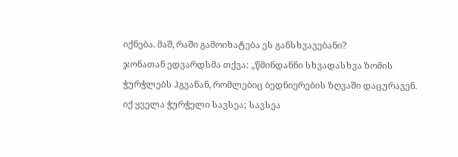იქნება. მაშ, რაში გამოიხატება ეს განსხვავებანი?
ჯონათან ედვარდსმა თქვა: „წმინდანნი სხვადასხვა ზომის ჭურჭლებს ჰგვანან, რომლებიც ბედნიერების ზღვაში დაცურავენ. იქ ყველა ჭურჭელი სავსეა; სავსეა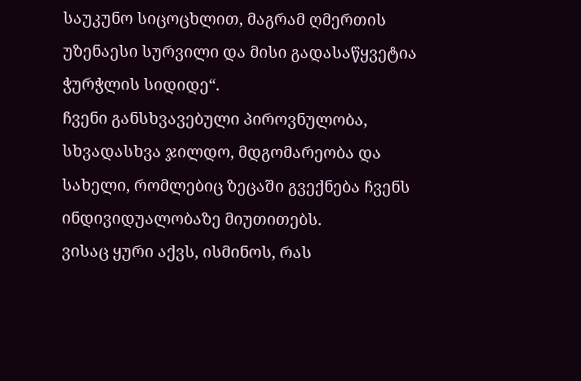საუკუნო სიცოცხლით, მაგრამ ღმერთის უზენაესი სურვილი და მისი გადასაწყვეტია ჭურჭლის სიდიდე“.
ჩვენი განსხვავებული პიროვნულობა, სხვადასხვა ჯილდო, მდგომარეობა და სახელი, რომლებიც ზეცაში გვექნება ჩვენს ინდივიდუალობაზე მიუთითებს.
ვისაც ყური აქვს, ისმინოს, რას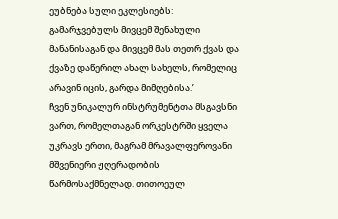ეუბნება სული ეკლესიებს: გამარჯვებულს მივცემ შენახული მანანისაგან და მივცემ მას თეთრ ქვას და ქვაზე დაწერილ ახალ სახელს, რომელიც არავინ იცის, გარდა მიმღებისა.’
ჩვენ უნიკალურ ინსტრუმენტთა მსგავსნი ვართ, რომელთაგან ორკესტრში ყველა უკრავს ერთი, მაგრამ მრავალფეროვანი მშვენიერი ჟღერადობის წარმოსაქმნელად. თითოეულ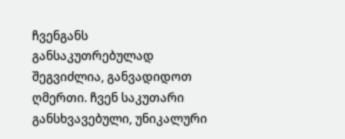ჩვენგანს განსაკუთრებულად შეგვიძლია, განვადიდოთ ღმერთი. ჩვენ საკუთარი განსხვავებული, უნიკალური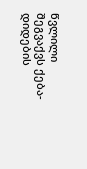წვლილი შეგვაქვს ქება-დიდების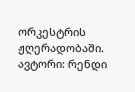ორკესტრის ჟღერადობაში.
ავტორი: რენდი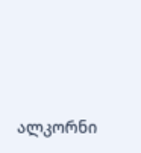ალკორნი